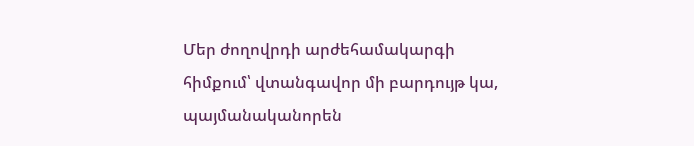Մեր ժողովրդի արժեհամակարգի հիմքում՝ վտանգավոր մի բարդույթ կա, պայմանականորեն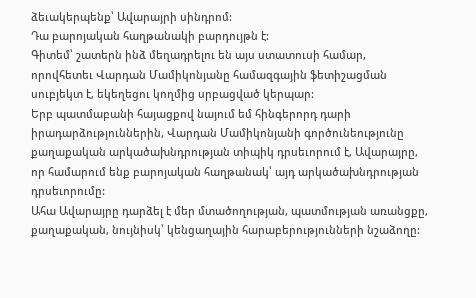ձեւակերպենք՝ Ավարայրի սինդրոմ:
Դա բարոյական հաղթանակի բարդույթն է:
Գիտեմ՝ շատերն ինձ մեղադրելու են այս ստատուսի համար, որովհետեւ Վարդան Մամիկոնյանը համազգային ֆետիշացման սուբյեկտ է, եկեղեցու կողմից սրբացված կերպար:
Երբ պատմաբանի հայացքով նայում եմ հինգերորդ դարի իրադարձություններին, Վարդան Մամիկոնյանի գործունեությունը քաղաքական արկածախնդրության տիպիկ դրսեւորում է, Ավարայրը, որ համարում ենք բարոյական հաղթանակ՝ այդ արկածախնդրության դրսեւորումը:
Ահա Ավարայրը դարձել է մեր մտածողության, պատմության առանցքը, քաղաքական, նույնիսկ՝ կենցաղային հարաբերությունների նշաձողը: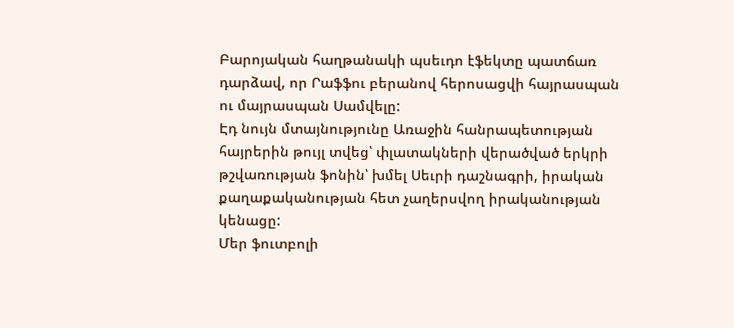Բարոյական հաղթանակի պսեւդո էֆեկտը պատճառ դարձավ, որ Րաֆֆու բերանով հերոսացվի հայրասպան ու մայրասպան Սամվելը:
Էդ նույն մտայնությունը Առաջին հանրապետության հայրերին թույլ տվեց՝ փլատակների վերածված երկրի թշվառության ֆոնին՝ խմել Սեւրի դաշնագրի, իրական քաղաքականության հետ չաղերսվող իրականության կենացը:
Մեր ֆուտբոլի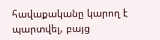հավաքականը կարող է պարտվել, բայց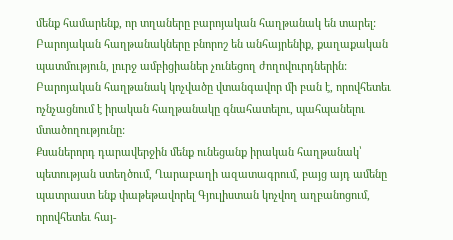մենք համարենք, որ տղաները բարոյական հաղթանակ են տարել:
Բարոյական հաղթանակները բնորոշ են անհայրենիք, քաղաքական պատմություն, լուրջ ամբիցիաներ չունեցող ժողովուրդներին:
Բարոյական հաղթանակ կոչվածը վտանգավոր մի բան է, որովհետեւ ոչնչացնում է իրական հաղթանակը գնահատելու, պահպանելու մտածողությունը:
Քսաներորդ դարավերջին մենք ունեցանք իրական հաղթանակ՝ պետության ստեղծում, Ղարաբաղի ազատագրում, բայց այդ ամենը պատրաստ ենք փաթեթավորել Գյուլիստան կոչվող աղբանոցում, որովհետեւ հայ-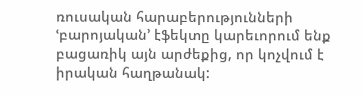ռուսական հարաբերությունների ՙբարոյական՚ էֆեկտը կարեւորում ենք բացառիկ այն արժեքից, որ կոչվում է իրական հաղթանակ: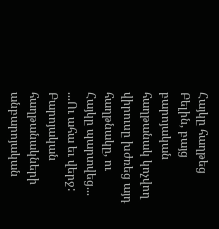Հայկը հաղթեց Բելին, բայց բարոյական հաղթանակ կոչվող վիրուսը խժռեց այդ հաղթնակը, ու Հայկը պարտվեց...
...Ու ահա եւ վերջ:
Բարոյական հաղթանակների անբարոյական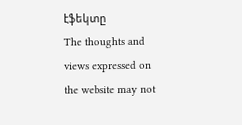էֆեկտը
The thoughts and views expressed on the website may not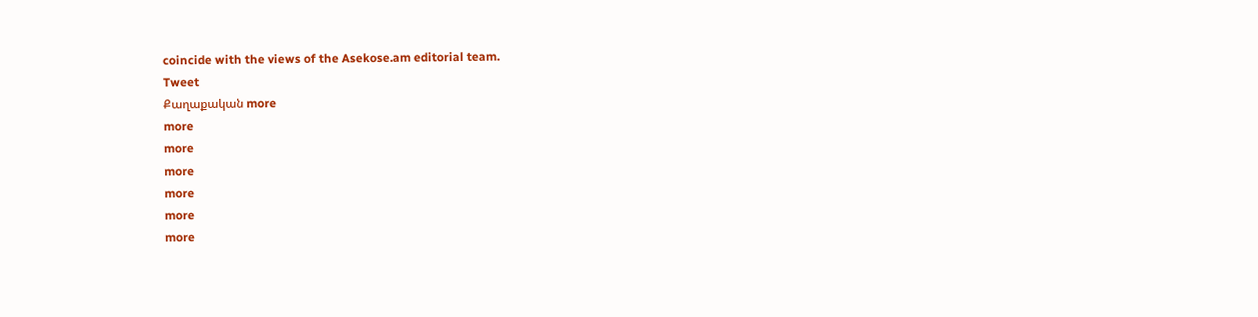coincide with the views of the Asekose.am editorial team.
Tweet
Քաղաքական more
more
more
more
more
more
more